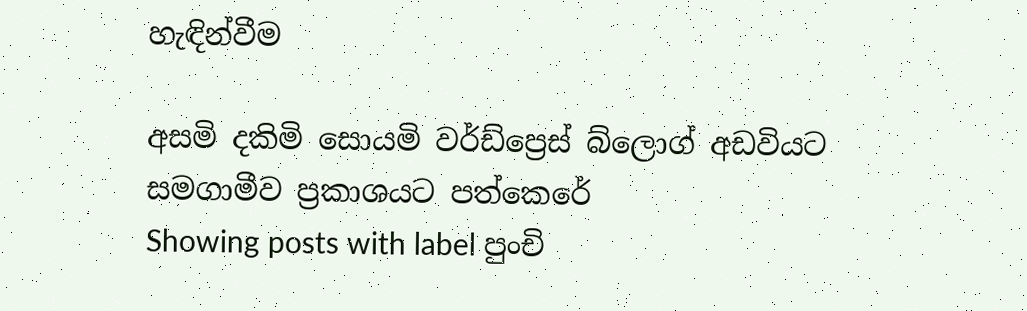හැඳින්වීම

අසමි දකිමි සොයමි වර්ඩ්ප්‍රෙස් බ්ලොග් අඩවියට සමගාමීව ප්‍රකාශයට පත්කෙරේ
Showing posts with label පුංචි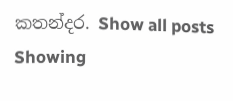කතන්දර. Show all posts
Showing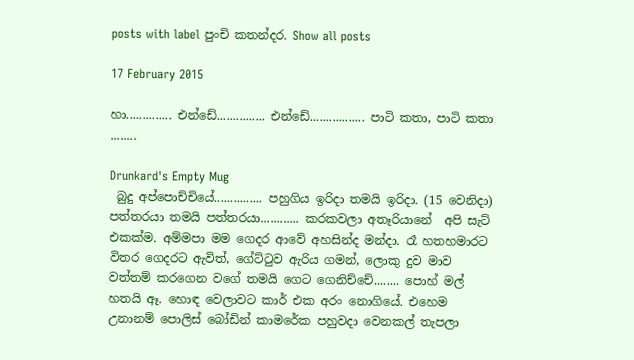posts with label පුංචි කතන්දර. Show all posts

17 February 2015

හා.............. එන්ඩේ............... එන්ඩේ................. පාටි කතා, පාටි කතා ........

Drunkard's Empty Mug
 බුදු අප්පොච්චියේ............... පහුගිය ඉරිදා තමයි ඉරිදා. (15 වෙනිදා) පත්තරයා තමයි පත්තරයා............ කරකවලා අතෑරියානේ  අපි සැට් එකක්ම. අම්මපා මම ගෙදර ආවේ අහසින්ද මන්දා. රෑ හතහමාරට විතර ගෙදරට ඇවිත්, ගේට්ටුව ඇරිය ගමන්, ලොකු දුව මාව වත්තම් කරගෙන වගේ තමයි ගෙට ගෙනිච්චේ........ පොහ් මල් හතයි ඈ. හොඳ වෙලාවට කාර් එක අරං නොගියේ. එහෙම උනානම් පොලිස් බෝඩින් කාමරේක පහුවදා වෙනකල් තැපලා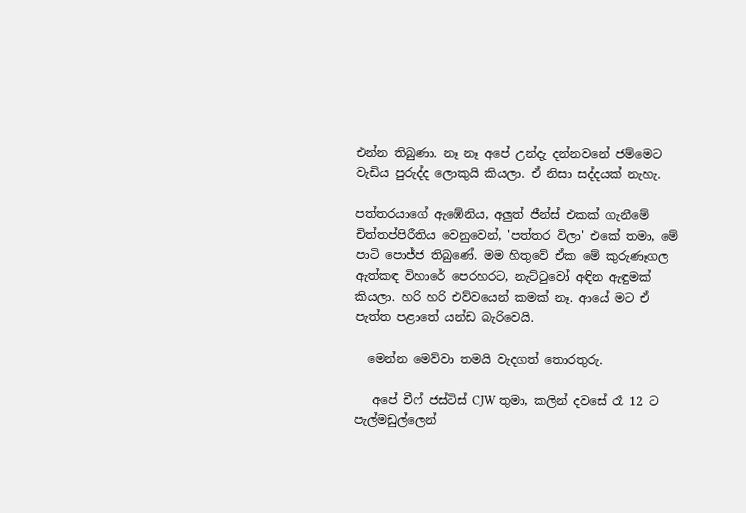එන්න තිබුණා. නෑ නෑ අපේ උන්දැ දන්නවනේ ජම්මෙට වැඩිය පුරුද්ද ලොකුයි කියලා. ඒ නිසා සද්දයක් නැහැ.

පත්තරයාගේ ඇඹේනිය, අලුත් ජීන්ස් එකක් ගැනීමේ චිත්තප්පිරීතිය වෙනුවෙන්, 'පත්තර විලා' එකේ තමා, මේ පාටි පොජ්ජ තිබුණේ. මම හිතුවේ ඒක මේ කුරුණෑගල ඇත්කඳ විහාරේ පෙරහරට, නැට්ටුවෝ අඳින ඇඳුමක් කියලා. හරි හරි එව්වයෙන් කමක් නෑ. ආයේ මට ඒ පැත්ත පළාතේ යන්ඩ බැරිවෙයි.

  මෙන්න මෙව්වා තමයි වැදගත් තොරතුරු.

   අපේ චීෆ් ජස්ටිස් CJW තුමා, කලින් දවසේ රෑ 12 ට පැල්මඩුල්ලෙන්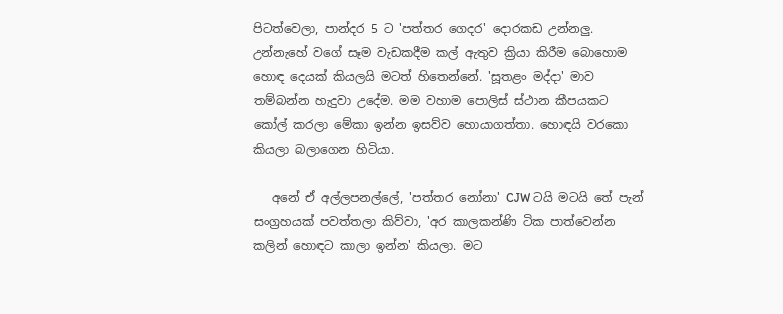පිටත්වෙලා, පාන්දර 5 ට 'පත්තර ගෙදර' දොරකඩ උන්නලු. උන්නැහේ වගේ සෑම වැඩකදීම කල් ඇතුව ක්‍රියා කිරීම බොහොම හොඳ දෙයක් කියලයි මටත් හිතෙන්නේ. 'සූතළං මද්දා' මාව තම්බන්න හැදුවා උදේම. මම වහාම පොලිස් ස්ථාන කීපයකට කෝල් කරලා මේකා ඉන්න ඉසව්ව හොයාගත්තා. හොඳයි වරකො කියලා බලාගෙන හිටියා.

   අනේ ඒ අල්ලපනල්ලේ, 'පත්තර නෝනා' CJW ටයි මටයි තේ පැන් සංග්‍රහයක් පවත්තලා කිව්වා, 'අර කාලකන්ණි ටික පාත්වෙන්න කලින් හොඳට කාලා ඉන්න' කියලා. මට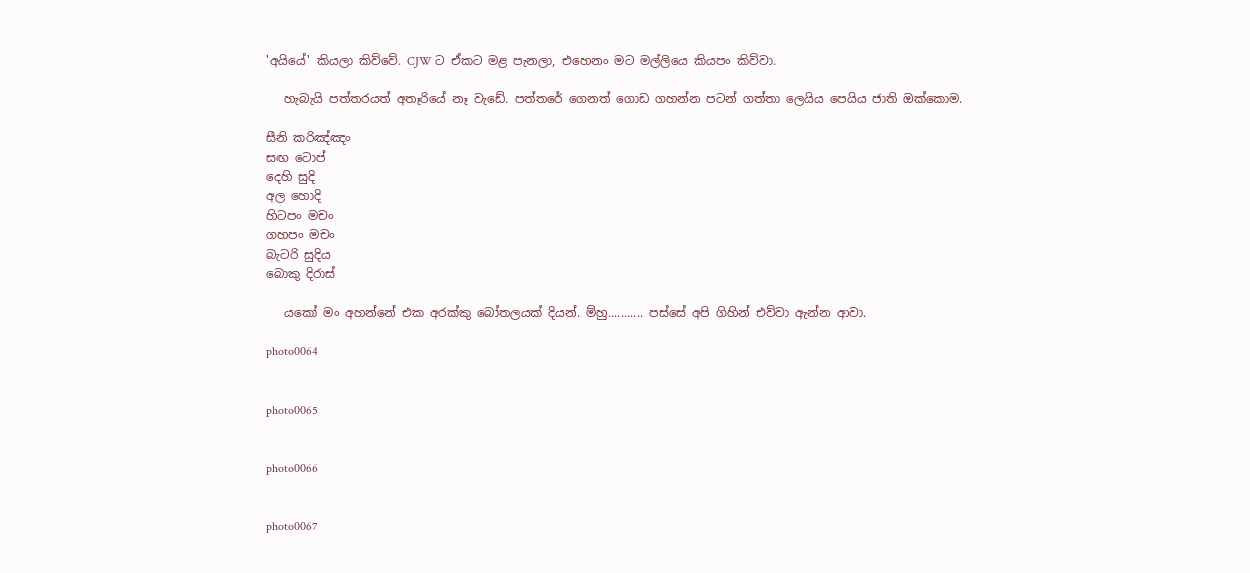'අයියේ' කියලා කිව්වේ. CJW ට ඒකට මළ පැනලා, එහෙනං මට මල්ලියෙ කියපං කිව්වා.

   හැබැයි පත්තරයත් අතෑරියේ නෑ වැඩේ. පත්තරේ ගෙනත් ගොඩ ගහන්න පටන් ගත්තා ලෙයිය පෙයිය ජාති ඔක්කොම.

සීනි කරිඤ්ඤං
සඟ ටොප්
දෙහි සුදි
අල හොදි
හිටපං මචං
ගහපං මචං
බැටරි සුදිය
බොකු දිරාස්

   යකෝ මං අහන්නේ එක අරක්කු බෝතලයක් දියන්. ම්හු........... පස්සේ අපි ගිහින් එව්වා ඇන්න ආවා.

photo0064


photo0065


photo0066


photo0067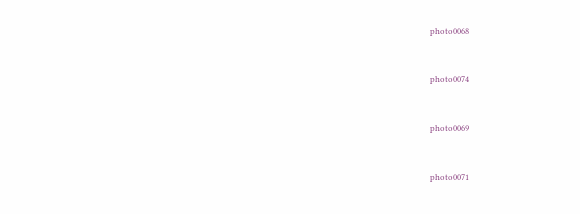photo0068


photo0074


photo0069


photo0071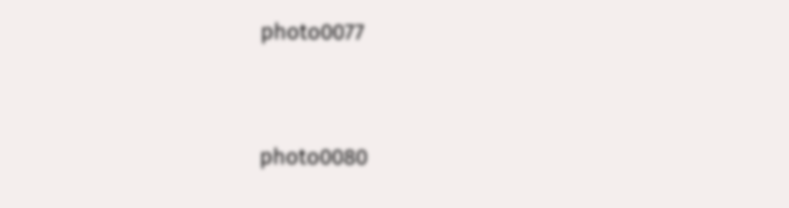photo0077


photo0080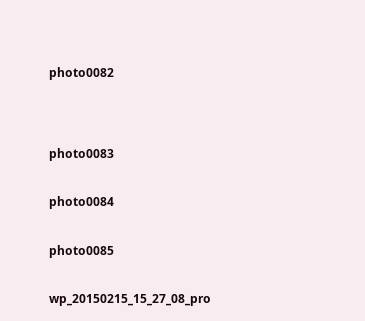photo0082




photo0083


photo0084


photo0085


wp_20150215_15_27_08_pro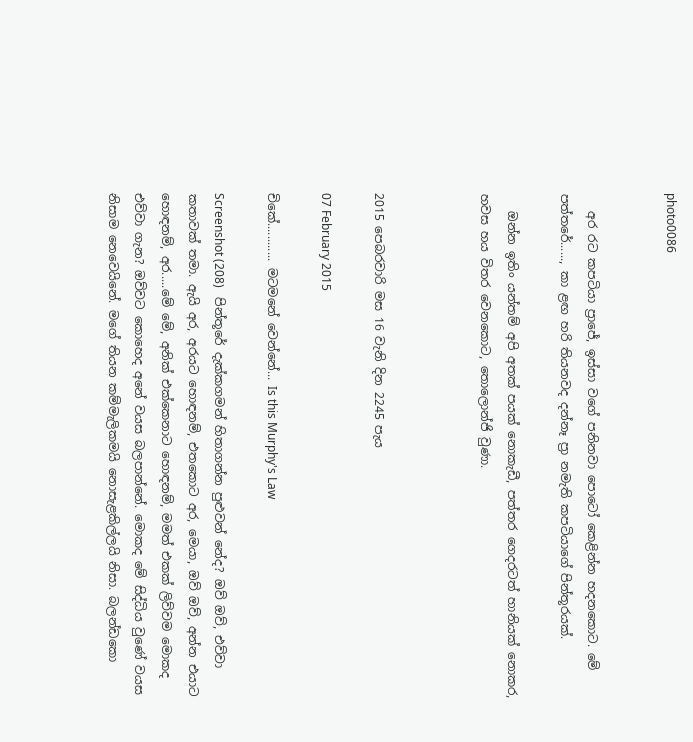photo0086


   අර රට කපටියා ප්‍රාජේ, ඉස්සා වගේ පනිනවා පොටෝ කෙළින්න හදනකොට. මේ පත්තරේ......, කා ළඟ හරි තියනවද දන්නෑ ප්‍රා නමැති කපටියාගේ පින්තූරයක්.

   ඔන්න ඉතිං යන්තම් අපි අතක් පයක් නොකැඩී, පත්තර ගෙදරටත් හානියක් නොකර, හවස හය විතර වෙනකොට, තොලොන්ජි වුණා.



2015 පෙබරවාරි මස 16 වැනි දින 2245 පැය

07 February 2015

චිකේ............ මටමනේ වෙන්නේ... Is this Murphy's Law

Screenshot (208)   පින්තූරේ දැක්කගමන් හිතාගන්න පුළුවන් නේද? ඔව් ඔව්, එව්වා කතාවක් තමා. ඇයි අර, අරයට හොඳනම්, එතකොට අර, මෙයා, ඔව් ඔව්, අන්න එයාට හොඳනම්, අර.....මේ මේ, අනික් එක්කෙනාට හොඳනම්, මමත් එකක් ලිව්වම මොකද එව්වා ගැන? ඔව්වට කොහෙද අනේ වයස බලපාන්නේ. මොකද මේ සිද්ධිය වුණේ වයස නිසාම නෙවෙයිනේ. මගේ තියන කම්මැලිකමයි නොසැළකිල්ලයි නිසා. බලන්ඩකො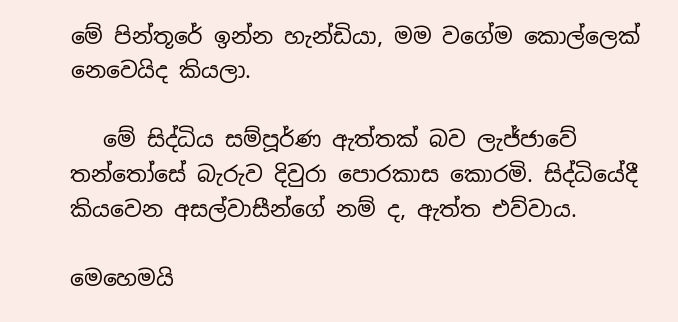මේ පින්තූරේ ඉන්න හැන්ඩියා, මම වගේම කොල්ලෙක් නෙවෙයිද කියලා.

   මේ සිද්ධිය සම්පූර්ණ ඇත්තක් බව ලැජ්ජාවේ තන්තෝසේ බැරුව දිවුරා පොරකාස කොරමි. සිද්ධියේදී කියවෙන අසල්වාසීන්ගේ නම් ද, ඇත්ත එව්වාය.

මෙහෙමයි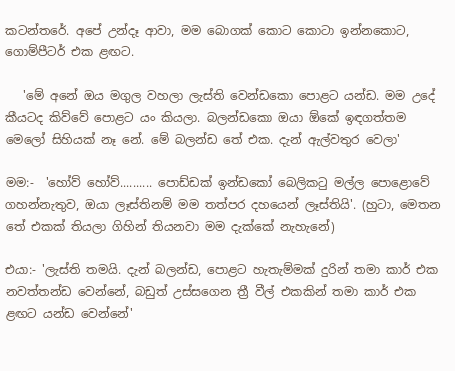කටන්තරේ. අපේ උන්දෑ ආවා, මම බොගක් කොට කොටා ඉන්නකොට, ගොම්පීටර් එක ළඟට.

   'මේ අනේ ඔය මගුල වහලා ලැස්ති වෙන්ඩකො පොළට යන්ඩ. මම උදේ කීයටද කිව්වේ පොළට යං කියලා. බලන්ඩකො ඔයා ඕකේ ඉඳගත්තම මෙලෝ සිහියක් නෑ නේ. මේ බලන්ඩ තේ එක. දැන් ඇල්වතුර වෙලා'

මම:-  'හෝව් හෝව්.......... පොඩ්ඩක් ඉන්ඩකෝ බෙලිකටු මල්ල පොළොවේ ගහන්නැතුව, ඔයා ලෑස්තිනම් මම තත්පර දහයෙන් ලෑස්තියි'. (හුටා, මෙතන තේ එකක් තියලා ගිහින් තියනවා මම දැක්කේ නැහැනේ)

එයා:- 'ලැස්ති තමයි. දැන් බලන්ඩ, පොළට හැතැම්මක් දුරින් තමා කාර් එක නවත්තන්ඩ වෙන්නේ, බඩුත් උස්සගෙන ත්‍රී වීල් එකකින් තමා කාර් එක ළඟට යන්ඩ වෙන්නේ'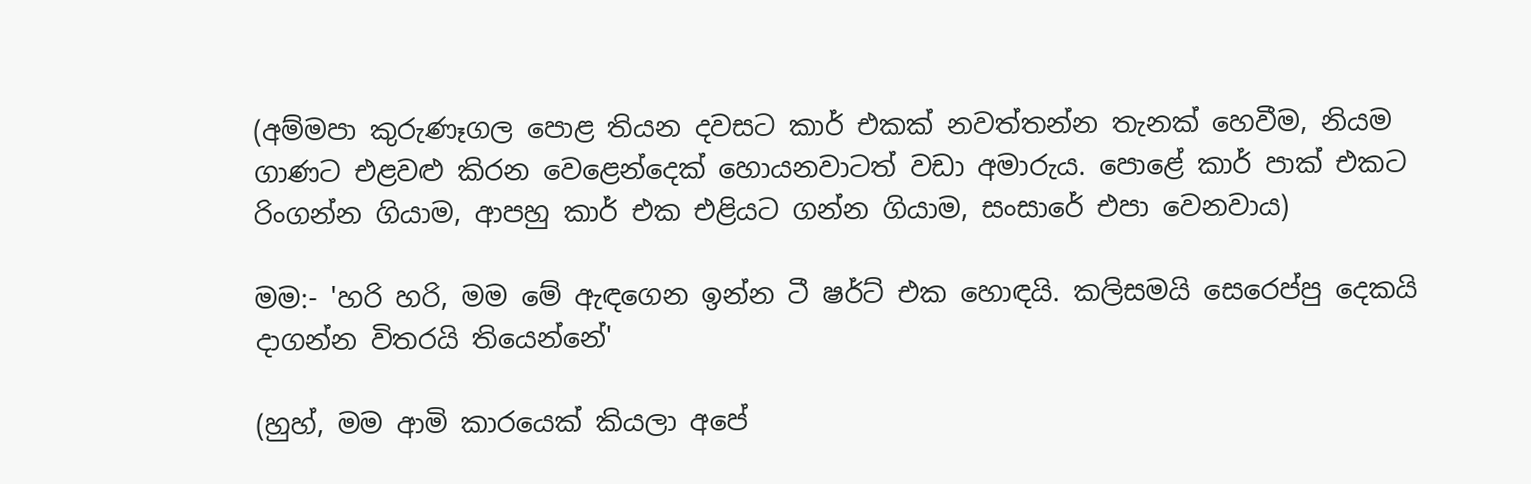(අම්මපා කුරුණෑගල පොළ තියන දවසට කාර් එකක් නවත්තන්න තැනක් හෙවීම, නියම ගාණට එළවළු කිරන වෙළෙන්දෙක් හොයනවාටත් වඩා අමාරුය. පොළේ කාර් පාක් එකට රිංගන්න ගියාම, ආපහු කාර් එක එළියට ගන්න ගියාම, සංසාරේ එපා වෙනවාය)

මම:- 'හරි හරි, මම මේ ඇඳගෙන ඉන්න ටී ෂර්ට් එක හොඳයි. කලිසමයි සෙරෙප්පු දෙකයි දාගන්න විතරයි තියෙන්නේ'

(හුහ්, මම ආමි කාරයෙක් කියලා අපේ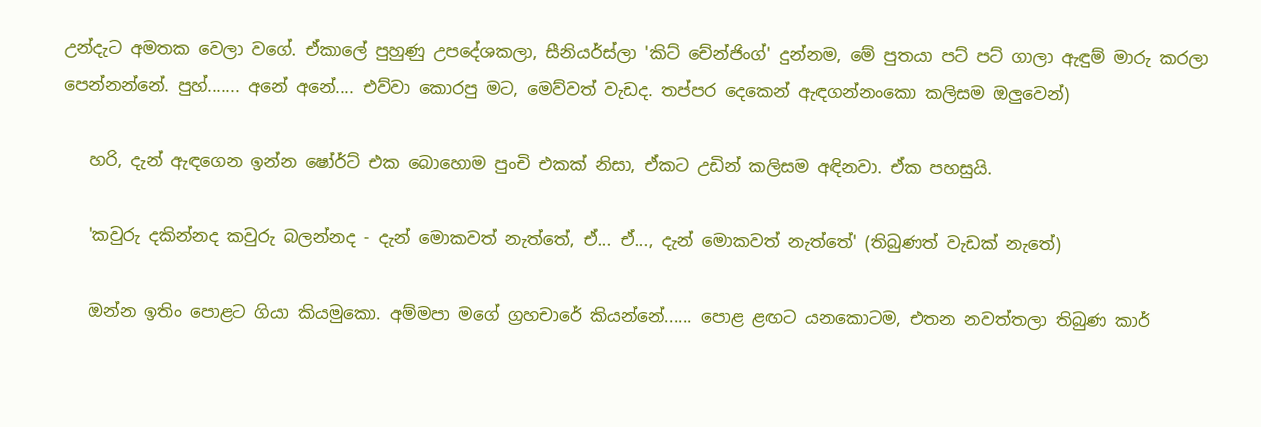උන්දැට අමතක වෙලා වගේ. ඒකාලේ පුහුණු උපදේශකලා, සීනියර්ස්ලා 'කිට් චේන්ජිංග්' දුන්නම, මේ පුතයා පට් පට් ගාලා ඇඳුම් මාරු කරලා පෙන්නන්නේ. පුහ්....... අනේ අනේ.... එව්වා කොරපු මට, මෙව්වත් වැඩද. තප්පර දෙකෙන් ඇඳගන්නංකො කලිසම ඔලුවෙන්)

   හරි, දැන් ඇඳගෙන ඉන්න ෂෝර්ට් එක බොහොම පුංචි එකක් නිසා, ඒකට උඩින් කලිසම අඳිනවා. ඒක පහසුයි.

   'කවුරු දකින්නද කවුරු බලන්නද - දැන් මොකවත් නැත්තේ, ඒ... ඒ..., දැන් මොකවත් නැත්තේ' (තිබුණත් වැඩක් නැතේ)

   ඔන්න ඉතිං පොළට ගියා කියමුකො. අම්මපා මගේ ග්‍රහචාරේ කියන්නේ...... පොළ ළඟට යනකොටම, එතන නවත්තලා තිබුණ කාර්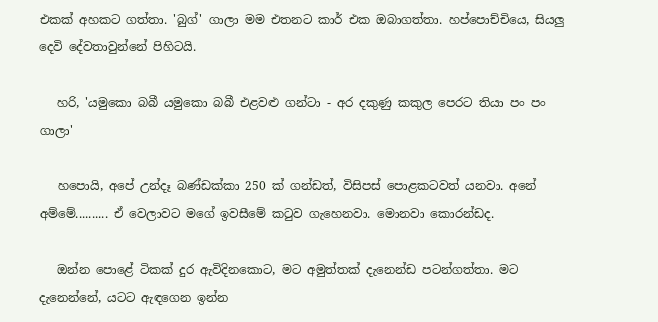එකක් අහකට ගත්තා. 'බුග්' ගාලා මම එතනට කාර් එක ඔබාගත්තා. හප්පොච්චියෙ, සියලු දෙවි දේවතාවුන්නේ පිහිටයි.

   හරි, 'යමුකො බබී යමුකො බබී එළවළු ගන්ටා - අර දකුණු කකුල පෙරට තියා පං පං ගාලා'

   හපොයි, අපේ උන්දෑ බණ්ඩක්කා 250 ක් ගන්ඩත්, විසිපස් පොළකටවත් යනවා. අනේ අම්මේ.......... ඒ වෙලාවට මගේ ඉවසීමේ කටුව ගැහෙනවා. මොනවා කොරන්ඩද.

   ඔන්න පොළේ ටිකක් දුර ඇවිදිනකොට, මට අමුත්තක් දැනෙන්ඩ පටන්ගත්තා. මට දැනෙන්නේ, යටට ඇඳගෙන ඉන්න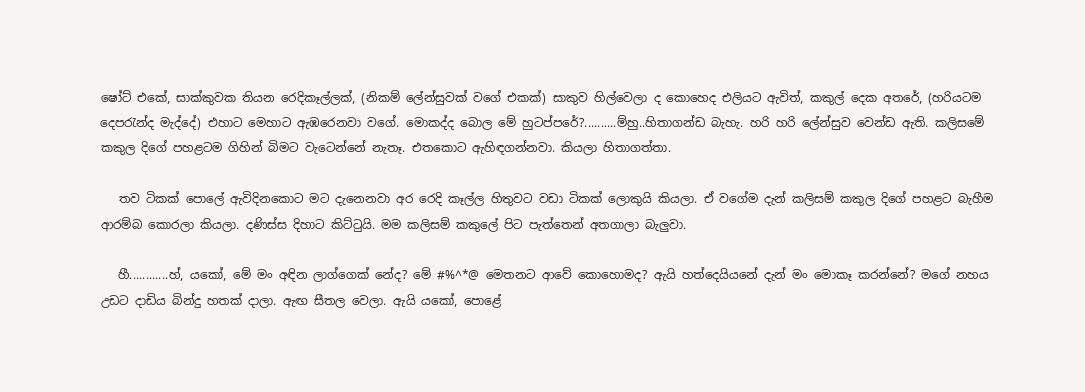ෂෝට් එකේ, සාක්කුවක තියන රෙදිකෑල්ලක්, (නිකම් ලේන්සුවක් වගේ එකක්) සාකුව හිල්වෙලා ද කොහෙද එලියට ඇවිත්, කකුල් දෙක අතරේ, (හරියටම දෙපරැන්ද මැද්දේ) එහාට මෙහාට ඇඹරෙනවා වගේ. මොකද්ද බොල මේ හුටප්පරේ?..........ම්හු..හිතාගන්ඩ බැහැ. හරි හරි ලේන්සුව වෙන්ඩ ඇති. කලිසමේ කකුල දිගේ පහළටම ගිහින් බිමට වැටෙන්නේ නැතෑ. එතකොට ඇහිඳගන්නවා. කියලා හිතාගත්තා.

   තව ටිකක් පොලේ ඇවිදිනකොට මට දැනෙනවා අර රෙදි කෑල්ල හිතුවට වඩා ටිකක් ලොකුයි කියලා. ඒ වගේම දැන් කලිසම් කකුල දිගේ පහළට බැහීම ආරම්බ කොරලා කියලා. දණිස්ස දිහාට කිට්ටුයි. මම කලිසම් කකුලේ පිට පැත්තෙන් අතගාලා බැලුවා.

   හී............හ්, යකෝ, මේ මං අඳින ලාග්ගෙක් නේද? මේ #%^*@ මෙතනට ආවේ කොහොමද? ඇයි හත්දෙයියනේ දැන් මං මොකෑ කරන්නේ? මගේ නහය උඩට දාඩිය බින්දු හතක් දාලා. ඇඟ සීතල වෙලා. ඇයි යකෝ, පොළේ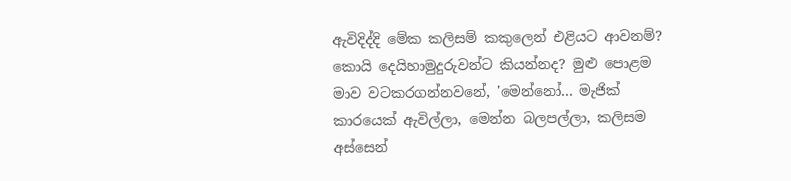ඇවිදිද්දි මේක කලිසම් කකුලෙන් එළියට ආවනම්? කොයි දෙයිහාමුදුරුවන්ට කියන්නද? මුළු පොළම මාව වටකරගන්නවනේ, 'මෙන්නෝ... මැජික් කාරයෙක් ඇවිල්ලා, මෙන්න බලපල්ලා, කලිසම අස්සෙන්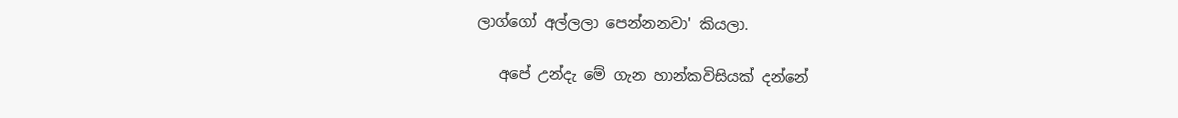ලාග්ගෝ අල්ලලා පෙන්නනවා' කියලා.

   අපේ උන්දැ මේ ගැන හාන්කවිසියක් දන්නේ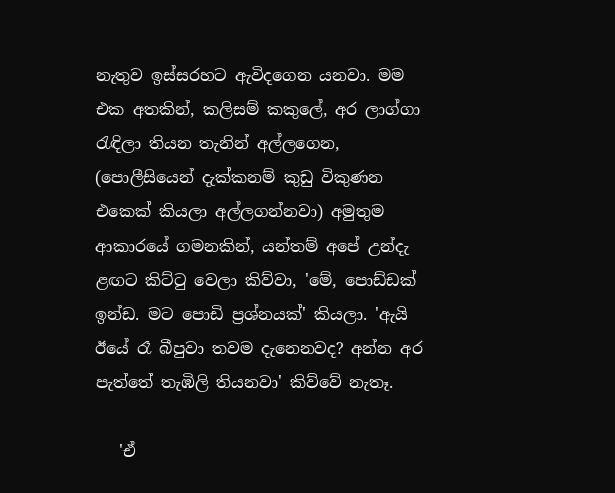නැතුව ඉස්සරහට ඇවිදගෙන යනවා. මම එක අතකින්, කලිසම් කකුලේ, අර ලාග්ගා රැඳිලා තියන තැනින් අල්ලගෙන, (පොලීසියෙන් දැක්කනම් කුඩු විකුණන එකෙක් කියලා අල්ලගන්නවා) අමුතුම ආකාරයේ ගමනකින්, යන්තම් අපේ උන්දැ ළඟට කිට්ටු වෙලා කිව්වා, 'මේ, පොඩ්ඩක් ඉන්ඩ. මට පොඩි ප්‍රශ්නයක්' කියලා. 'ඇයි ඊයේ රෑ බීපුවා තවම දැනෙනවද? අන්න අර පැත්තේ තැඹිලි තියනවා' කිව්වේ නැතෑ.

   'ඒ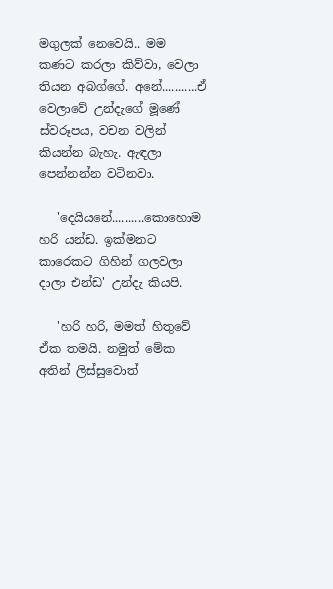මගුලක් නෙවෙයි.. මම කණට කරලා කිව්වා, වෙලා තියන අබග්ගේ. අනේ...........ඒ වෙලාවේ උන්දැගේ මූණේ ස්වරූපය, වචන වලින් කියන්න බැහැ. ඇඳලා පෙන්නන්න වටිනවා.

   'දෙයියනේ..........කොහොම හරි යන්ඩ. ඉක්මනට කාරෙකට ගිහින් ගලවලා දාලා එන්ඩ' උන්දැ කියපි.

   'හරි හරි, මමත් හිතුවේ ඒක තමයි. නමුත් මේක අතින් ලිස්සුවොත්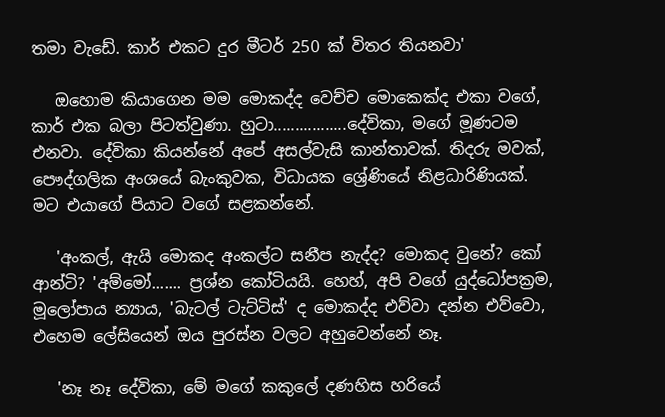තමා වැඩේ. කාර් එකට දුර මීටර් 250 ක් විතර තියනවා'

   ඔහොම කියාගෙන මම මොකද්ද වෙච්ච මොකෙක්ද එකා වගේ, කාර් එක බලා පිටත්වුණා. හුටා.................දේවිකා, මගේ මූණටම එනවා. දේවිකා කියන්නේ අපේ අසල්වැසි කාන්තාවක්. තිදරු මවක්, පෞද්ගලික අංශයේ බැංකුවක, විධායක ශ්‍රේණියේ නිළධාරිණියක්. මට එයාගේ පියාට වගේ සළකන්නේ.

   'අංකල්, ඇයි මොකද අංකල්ට සනීප නැද්ද? මොකද වුනේ? කෝ ආන්ටි? 'අම්මෝ....... ප්‍රශ්න කෝටියයි. හෙහ්, අපි වගේ යුද්ධෝපක්‍රම, මූලෝපාය න්‍යාය, 'බැටල් ටැට්ටිස්' ද මොකද්ද එව්වා දන්න එව්වො, එහෙම ලේසියෙන් ඔය පුරස්න වලට අහුවෙන්නේ නෑ.

   'නෑ නෑ දේවිකා, මේ මගේ කකුලේ දණහිස හරියේ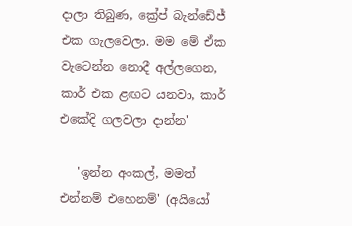දාලා තිබුණ, ක්‍රේප් බැන්ඩේජ් එක ගැලවෙලා. මම මේ ඒක වැටෙන්න නොදී අල්ලගෙන, කාර් එක ළඟට යනවා, කාර් එකේදි ගලවලා දාන්න'

   'ඉන්න අංකල්, මමත් එන්නම් එහෙනම්' (අයියෝ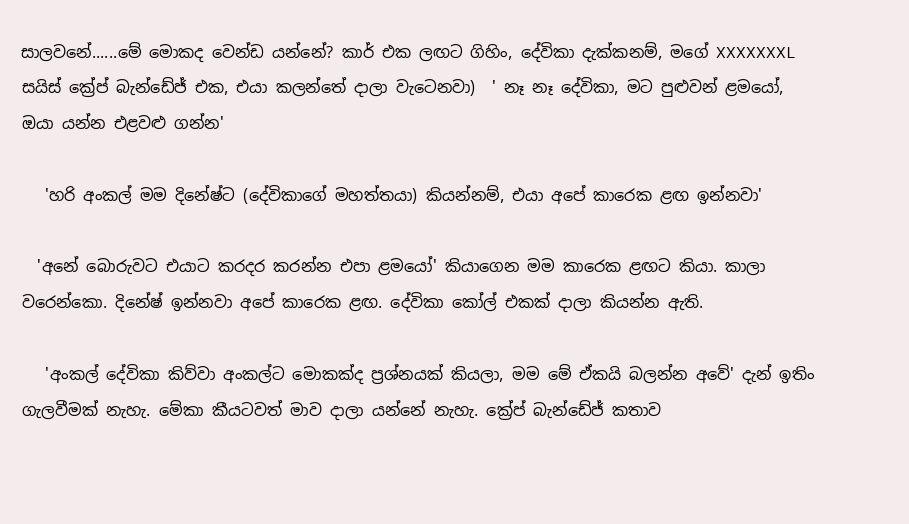සාලවනේ......මේ මොකද වෙන්ඩ යන්නේ? කාර් එක ලඟට ගිහිං, දේවිකා දැක්කනම්, මගේ XXXXXXXL සයිස් ක්‍රේප් බැන්ඩේජ් එක, එයා කලන්තේ දාලා වැටෙනවා)  ' නෑ නෑ දේවිකා, මට පුළුවන් ළමයෝ, ඔයා යන්න එළවළු ගන්න'

   'හරි අංකල් මම දිනේෂ්ට (දේවිකාගේ මහත්තයා) කියන්නම්, එයා අපේ කාරෙක ළඟ ඉන්නවා'

  'අනේ බොරුවට එයාට කරදර කරන්න එපා ළමයෝ' කියාගෙන මම කාරෙක ළඟට කියා. කාලා වරෙන්කො. දිනේෂ් ඉන්නවා අපේ කාරෙක ළඟ. දේවිකා කෝල් එකක් දාලා කියන්න ඇති.

   'අංකල් දේවිකා කිව්වා අංකල්ට මොකක්ද ප්‍රශ්නයක් කියලා, මම මේ ඒකයි බලන්න අවේ' දැන් ඉතිං ගැලවීමක් නැහැ. මේකා කීයටවත් මාව දාලා යන්නේ නැහැ. ක්‍රේප් බැන්ඩේජ් කතාව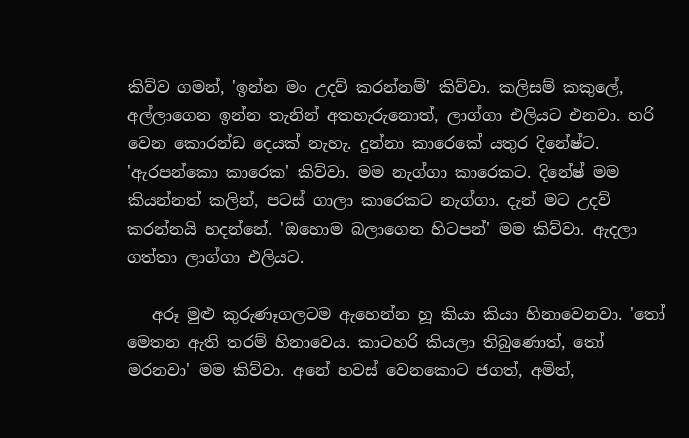කිව්ව ගමන්, 'ඉන්න මං උදව් කරන්නම්' කිව්වා. කලිසම් කකුලේ, අල්ලාගෙන ඉන්න තැනින් අතහැරුනොත්, ලාග්ගා එලියට එනවා. හරි වෙන කොරන්ඩ දෙයක් නැහැ. දුන්නා කාරෙකේ යතුර දිනේෂ්ට. 'ඇරපන්කො කාරෙක' කිව්වා. මම නැග්ගා කාරෙකට. දිනේෂ් මම කියන්නත් කලින්, පටස් ගාලා කාරෙකට නැග්ගා. දැන් මට උදව් කරන්නයි හදන්නේ. 'ඔහොම බලාගෙන හිටපන්' මම කිව්වා. ඇදලා ගත්තා ලාග්ගා එලියට.

   අරූ මුළු කුරුණෑගලටම ඇහෙන්න හූ කියා කියා හිනාවෙනවා. 'තෝ මෙතන ඇති තරම් හිනාවෙය. කාටහරි කියලා තිබුණොත්, තෝ මරනවා' මම කිව්වා. අනේ හවස් වෙනකොට ජගත්, අමිත්,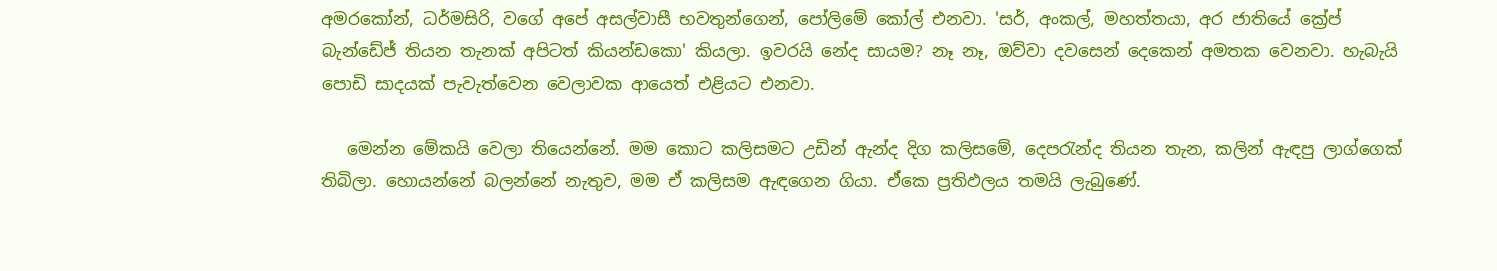අමරකෝන්, ධර්මසිරි, වගේ අපේ අසල්වාසී භවතුන්ගෙන්, පෝලිමේ කෝල් එනවා. 'සර්, අංකල්, මහත්තයා, අර ජාතියේ ක්‍රේප් බැන්ඩේජ් තියන තැනක් අපිටත් කියන්ඩකො' කියලා. ඉවරයි නේද සායම? නෑ නෑ, ඔව්වා දවසෙන් දෙකෙන් අමතක වෙනවා. හැබැයි පොඩි සාදයක් පැවැත්වෙන වෙලාවක ආයෙත් එළියට එනවා.

   මෙන්න මේකයි වෙලා තියෙන්නේ. මම කොට කලිසමට උඩින් ඇන්ද දිග කලිසමේ, දෙපරැන්ද තියන තැන, කලින් ඇඳපු ලාග්ගෙක් තිබිලා. හොයන්නේ බලන්නේ නැතුව, මම ඒ කලිසම ඇඳගෙන ගියා. ඒකෙ ප්‍රතිඵලය තමයි ලැබුණේ.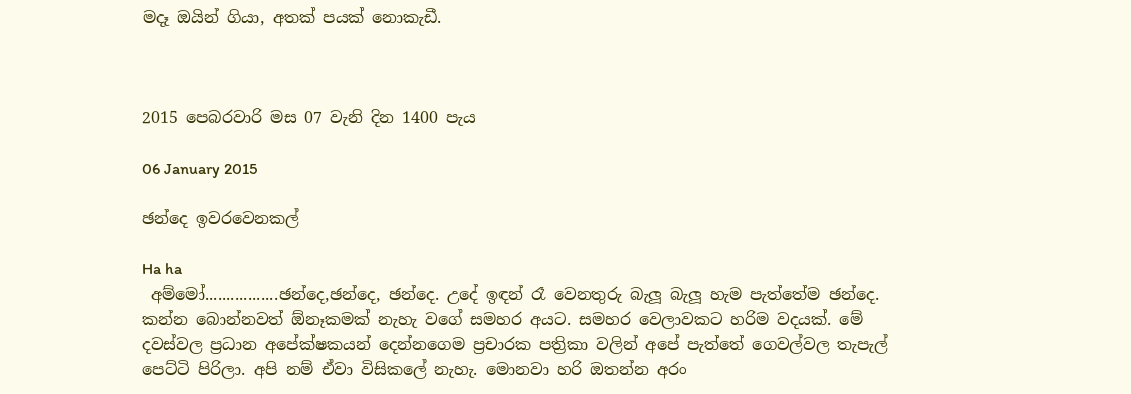මදෑ ඔයින් ගියා, අතක් පයක් නොකැඩී.



2015 පෙබරවාරි මස 07 වැනි දින 1400 පැය

06 January 2015

ඡන්දෙ ඉවරවෙනකල්

Ha ha
 අම්මෝ.................ඡන්දෙ,ඡන්දෙ, ඡන්දෙ. උදේ ඉඳන් රෑ වෙනතුරු බැලූ බැලූ හැම පැත්තේම ඡන්දෙ. කන්න බොන්නවත් ඕනෑකමක් නැහැ වගේ සමහර අයට. සමහර වෙලාවකට හරිම වදයක්. මේ දවස්වල ප්‍රධාන අපේක්ෂකයන් දෙන්නගෙම ප්‍රචාරක පත්‍රිකා වලින් අපේ පැත්තේ ගෙවල්වල තැපැල් පෙට්ටි පිරිලා. අපි නම් ඒවා විසිකලේ නැහැ. මොනවා හරි ඔතන්න අරං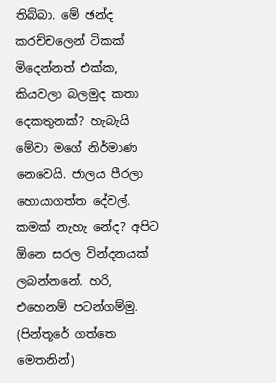තිබ්බා. මේ ඡන්ද කරච්චලෙන් ටිකක් මිදෙන්නත් එක්ක, කියවලා බලමුද කතා දෙකතුනක්? හැබැයි මේවා මගේ නිර්මාණ නෙවෙයි. ජාලය පීරලා හොයාගත්ත දේවල්. කමක් නැහැ නේද? අපිට ඕනෙ සරල වින්දනයක් ලබන්නනේ. හරි, එහෙනම් පටන්ගම්මු. (පින්තූරේ ගත්තෙ මෙතනින්)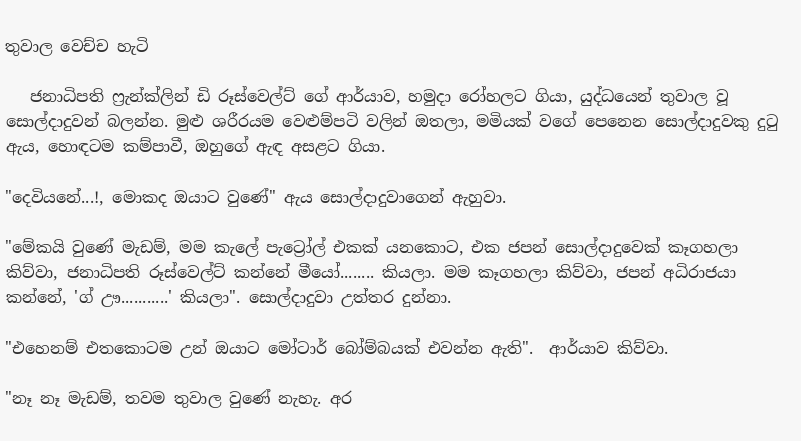තුවාල වෙච්ච හැටි

   ජනාධිපති ෆ්‍රැන්ක්ලින් ඩි රූස්වෙල්ට් ගේ ආර්යාව, හමුදා රෝහලට ගියා, යුද්ධයෙන් තුවාල වූ සොල්දාදුවන් බලන්න. මුළු ශරීරයම වෙළුම්පටි වලින් ඔතලා, මමියක් වගේ පෙනෙන සොල්දාදුවකු දුටු ඇය, හොඳටම කම්පාවී, ඔහුගේ ඇඳ අසළට ගියා.

"දෙවියනේ...!, මොකද ඔයාට වුණේ" ඇය සොල්දාදුවාගෙන් ඇහුවා.

"මේකයි වුණේ මැඩම්, මම කැලේ පැට්‍රෝල් එකක් යනකොට, එක ජපන් සොල්දාදුවෙක් කෑගහලා කිව්වා, ජනාධිපති රූස්වෙල්ට් කන්නේ මීයෝ........ කියලා. මම කෑගහලා කිව්වා, ජපන් අධිරාජයා කන්නේ, 'ග් ඌ...........' කියලා". සොල්දාදුවා උත්තර දුන්නා.

"එහෙනම් එතකොටම උන් ඔයාට මෝටාර් බෝම්බයක් එවන්න ඇති".  ආර්යාව කිව්වා.

"නෑ නෑ මැඩම්, තවම තුවාල වුණේ නැහැ. අර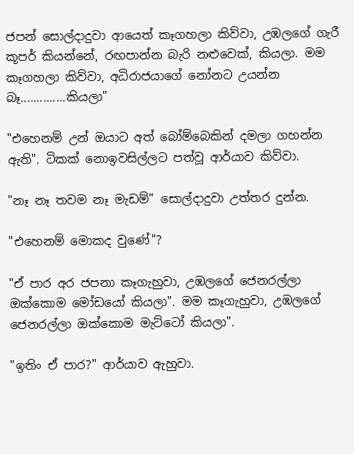ජපන් සොල්දාදුවා ආයෙත් කෑගහලා කිව්වා, උඹලගේ ගැරී කූපර් කියන්නේ, රඟපාන්න බැරි නළුවෙක්, කියලා. මම කෑගහලා කිව්වා, අධිරාජයාගේ නෝනට උයන්න බෑ..............කියලා"

"එහෙනම් උන් ඔයාට අත් බෝම්බෙකින් දමලා ගහන්න ඇති". ටිකක් නොඉවසිල්ලට පත්වූ ආර්යාව කිව්වා.

"නෑ නෑ තවම නෑ මැඩම්" සොල්දාදුවා උත්තර දුන්න.

"එහෙනම් මොකද වුණේ"?

"ඒ පාර අර ජපනා කෑගැහුවා, උඹලගේ ජෙනරල්ලා ඔක්කොම මෝඩයෝ කියලා". මම කෑගැහුවා, උඹලගේ ජෙනරල්ලා ඔක්කොම මැට්ටෝ කියලා".

"ඉතිං ඒ පාර?" ආර්යාව ඇහුවා.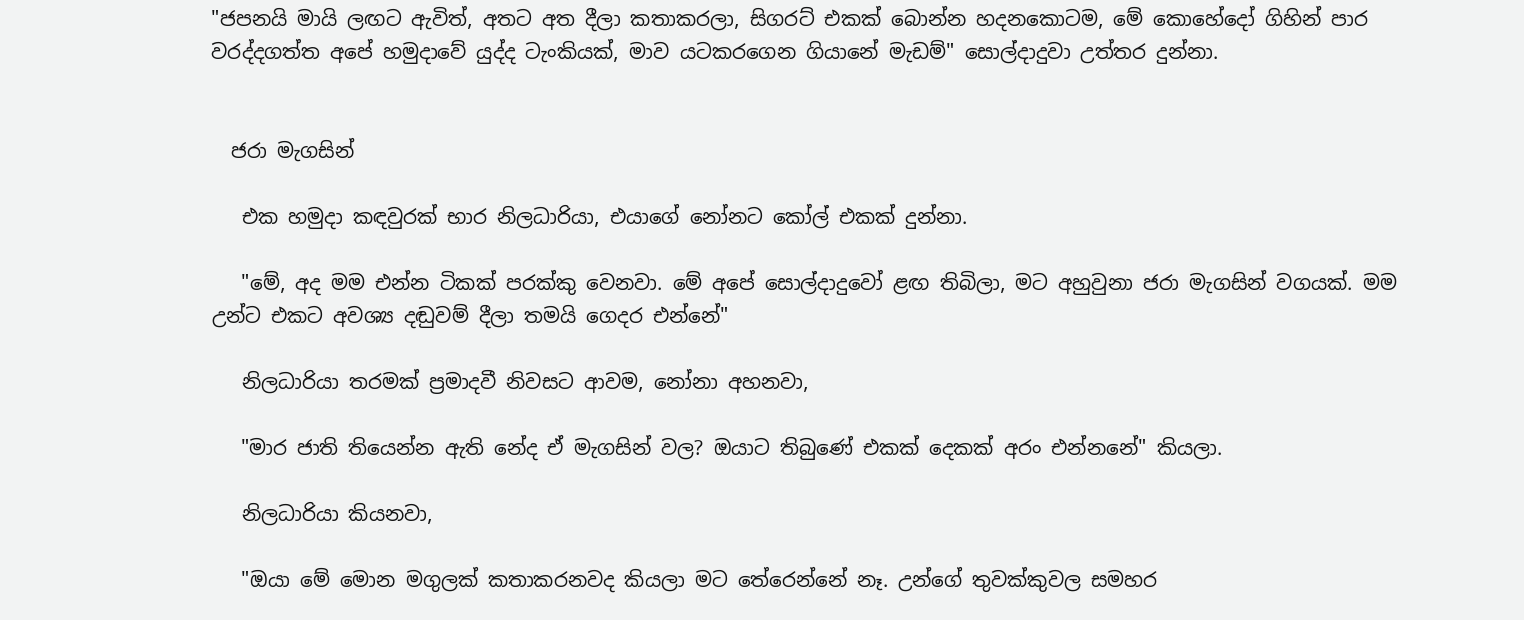"ජපනයි මායි ලඟට ඇවිත්, අතට අත දීලා කතාකරලා, සිගරට් එකක් බොන්න හදනකොටම, මේ කොහේදෝ ගිහින් පාර වරද්දගත්ත අපේ හමුදාවේ යුද්ද ටැංකියක්, මාව යටකරගෙන ගියානේ මැඩම්" සොල්දාදුවා උත්තර දුන්නා.


  ජරා මැගසින්

   එක හමුදා කඳවුරක් භාර නිලධාරියා, එයාගේ නෝනට කෝල් එකක් දුන්නා.

   "මේ, අද මම එන්න ටිකක් පරක්කු වෙනවා. මේ අපේ සොල්දාදුවෝ ළඟ තිබිලා, මට අහුවුනා ජරා මැගසින් වගයක්. මම උන්ට එකට අවශ්‍ය දඬුවම් දීලා තමයි ගෙදර එන්නේ"

   නිලධාරියා තරමක් ප්‍රමාදවී නිවසට ආවම, නෝනා අහනවා,

   "මාර ජාති තියෙන්න ඇති නේද ඒ මැගසින් වල? ඔයාට තිබුණේ එකක් දෙකක් අරං එන්නනේ" කියලා.

   නිලධාරියා කියනවා,

   "ඔයා මේ මොන මගුලක් කතාකරනවද කියලා මට තේරෙන්නේ නෑ. උන්ගේ තුවක්කුවල සමහර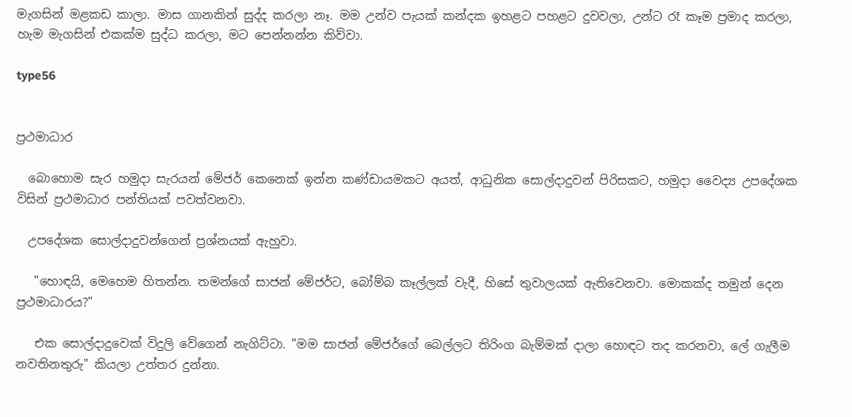මැගසින් මළකඩ කාලා. මාස ගානකින් සුද්ද කරලා නෑ. මම උන්ව පැයක් කන්දක ඉහළට පහළට දුවවලා, උන්ට රෑ කෑම ප්‍රමාද කරලා, හැම මැගසින් එකක්ම සුද්ධ කරලා, මට පෙන්නන්න කිව්වා.

type56


ප්‍රථමාධාර

  බොහොම සැර හමුදා සැරයන් මේජර් කෙනෙක් ඉන්න කණ්ඩායමකට අයත්, ආධුනික සොල්දාදුවන් පිරිසකට, හමුදා වෛද්‍ය උපදේශක විසින් ප්‍රථමාධාර පන්තියක් පවත්වනවා.

  උපදේශක සොල්දාදුවන්ගෙන් ප්‍රශ්නයක් ඇහුවා.

   "හොඳයි, මෙහෙම හිතන්න. තමන්ගේ සාජන් මේජර්ට, බෝම්බ කෑල්ලක් වැදී, හිසේ තුවාලයක් ඇතිවෙනවා. මොකක්ද තමුන් දෙන ප්‍රථමාධාරය?"

   එක සොල්දාදුවෙක් විදුලි වේගෙන් නැගිට්ටා. "මම සාජන් මේජර්ගේ බෙල්ලට තිරිංග බැම්මක් දාලා හොඳට තද කරනවා, ලේ ගැලීම නවතිනතුරු" කියලා උත්තර දුන්නා.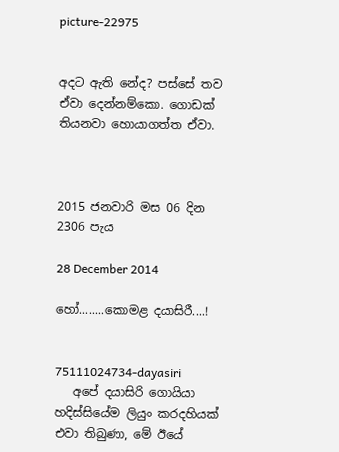picture-22975


අදට ඇති නේද? පස්සේ තව ඒවා දෙන්නම්කො. ගොඩක් තියනවා හොයාගත්ත ඒවා.



2015 ජනවාරි මස 06 දින 2306 පැය

28 December 2014

හෝ........කොමළ දයාසිරී....!


75111024734-dayasiri
   අපේ දයාසිරි ගොයියා හදිස්සියේම ලියුං කරදහියක් එවා තිබුණා, මේ ඊයේ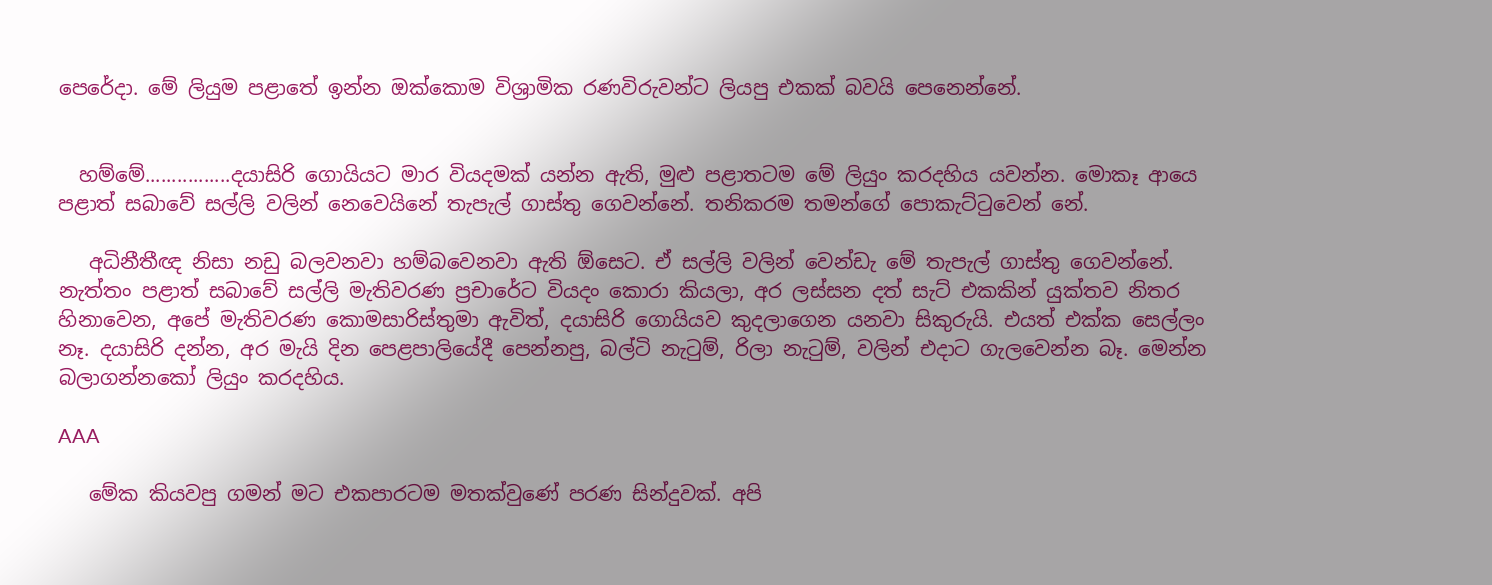පෙරේදා. මේ ලියුම පළාතේ ඉන්න ඔක්කොම විශ්‍රාමික රණවිරුවන්ට ලියපු එකක් බවයි පෙනෙන්නේ.


  හම්මේ................දයාසිරි ගොයියට මාර වියදමක් යන්න ඇති, මුළු පළාතටම මේ ලියුං කරදහිය යවන්න. මොකෑ ආයෙ පළාත් සබාවේ සල්ලි වලින් නෙවෙයිනේ තැපැල් ගාස්තු ගෙවන්නේ. තනිකරම තමන්ගේ පොකැට්ටුවෙන් නේ.

   අධිනීතීඥ නිසා නඩු බලවනවා හම්බවෙනවා ඇති ඕසෙට. ඒ සල්ලි වලින් වෙන්ඩැ මේ තැපැල් ගාස්තු ගෙවන්නේ. නැත්තං පළාත් සබාවේ සල්ලි මැතිවරණ ප්‍රචාරේට වියදං කොරා කියලා, අර ලස්සන දත් සැට් එකකින් යුක්තව නිතර හිනාවෙන, අපේ මැතිවරණ කොමසාරිස්තුමා ඇවිත්, දයාසිරි ගොයියව කුදලාගෙන යනවා සිකුරුයි. එයත් එක්ක සෙල්ලං නෑ. දයාසිරි දන්න, අර මැයි දින පෙළපාලියේදී පෙන්නපු, බල්ටි නැටුම්, රිලා නැටුම්, වලින් එදාට ගැලවෙන්න බෑ. මෙන්න බලාගන්නකෝ ලියුං කරදහිය.

AAA

   මේක කියවපු ගමන් මට එකපාරටම මතක්වුණේ පරණ සින්දුවක්. අපි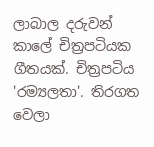ලාබාල දරුවන් කාලේ චිත්‍රපටියක ගීතයක්. චිත්‍රපටිය 'රම්‍යලතා'. තිරගත වෙලා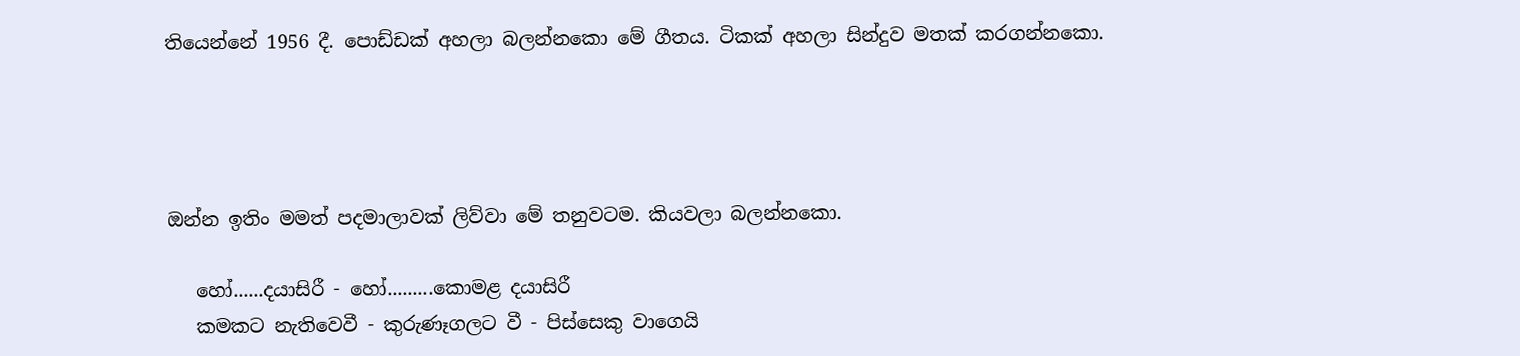තියෙන්නේ 1956 දී. පොඩ්ඩක් අහලා බලන්නකො මේ ගීතය. ටිකක් අහලා සින්දුව මතක් කරගන්නකො.




ඔන්න ඉතිං මමත් පදමාලාවක් ලිව්වා මේ තනුවටම. කියවලා බලන්නකො.

   හෝ......දයාසිරී - හෝ.........කොමළ දයාසිරී
   කමකට නැතිවෙවී - කුරුණෑගලට වී - පිස්සෙකු වාගෙයි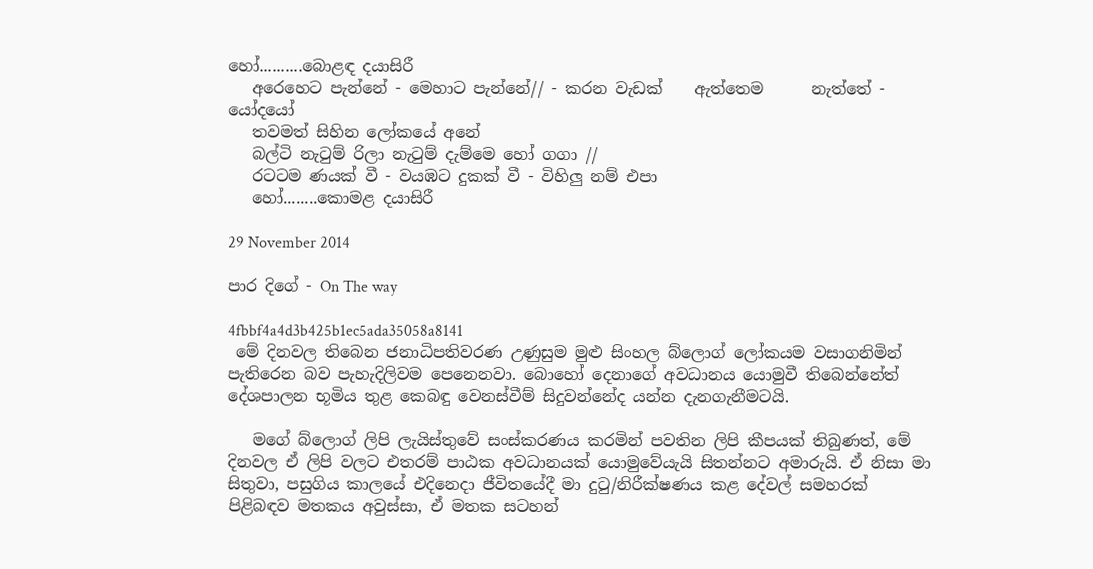හෝ..........බොළඳ දයාසිරී
   අරෙහෙට පැන්නේ - මෙහාට පැන්නේ// - කරන වැඩක්    ඇත්තෙම      නැත්තේ - යෝදයෝ
   තවමත් සිහින ලෝකයේ අනේ
   බල්ටි නැටුම් රිලා නැටුම් දැම්මෙ හෝ ගගා //
   රටටම ණයක් වී - වයඹට දුකක් වී - විහිලු නම් එපා
   හෝ........කොමළ දයාසිරී

29 November 2014

පාර දිගේ - On The way

4fbbf4a4d3b425b1ec5ada35058a8141
 මේ දිනවල තිබෙන ජනාධිපතිවරණ උණුසුම මුළු සිංහල බ්ලොග් ලෝකයම වසාගනිමින් පැතිරෙන බව පැහැදිලිවම පෙනෙනවා. බොහෝ දෙනාගේ අවධානය යොමුවී තිබෙන්නේත් දේශපාලන භූමිය තුළ කෙබඳු වෙනස්වීම් සිදුවන්නේද යන්න දැනගැනීමටයි.

   මගේ බ්ලොග් ලිපි ලැයිස්තුවේ සංස්කරණය කරමින් පවතින ලිපි කීපයක් තිබුණත්, මේ දිනවල ඒ ලිපි වලට එතරම් පාඨක අවධානයක් යොමුවේයැයි සිතන්නට අමාරුයි. ඒ නිසා මා සිතුවා, පසුගිය කාලයේ එදිනෙදා ජීවිතයේදී මා දුටු/නිරීක්ෂණය කළ දේවල් සමහරක් පිළිබඳව මතකය අවුස්සා, ඒ මතක සටහන්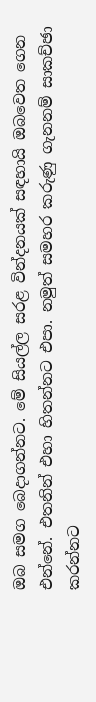ඔබ සමග බෙදාගන්නට. මේ සියල්ල සරළ වින්දනයක් සඳහායි ඔබවෙත ගෙන එන්නේ. එතනින් එහා හිතන්නට එපා. නමුත් සමහර කරුණු ගැනනම් සාකච්ඡා කරන්නට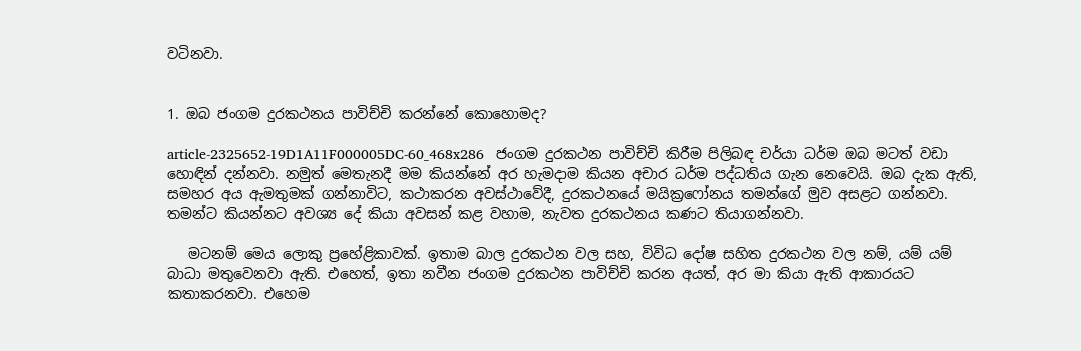වටිනවා.


1. ඔබ ජංගම දුරකථනය පාවිච්චි කරන්නේ කොහොමද?

article-2325652-19D1A11F000005DC-60_468x286   ජංගම දුරකථන පාවිච්චි කිරීම පිලිබඳ චර්යා ධර්ම ඔබ මටත් වඩා හොඳින් දන්නවා. නමුත් මෙතැනදී මම කියන්නේ අර හැමදාම කියන අචාර ධර්ම පද්ධතිය ගැන නෙවෙයි. ඔබ දැක ඇති, සමහර අය ඇමතුමක් ගන්නාවිට, කථාකරන අවස්ථාවේදී, දුරකථනයේ මයික්‍රෆෝනය තමන්ගේ මුව අසළට ගන්නවා. තමන්ට කියන්නට අවශ්‍ය දේ කියා අවසන් කළ වහාම, නැවත දුරකථනය කණට තියාගන්නවා.

   මටනම් මෙය ලොකු ප්‍රහේළිකාවක්. ඉතාම බාල දුරකථන වල සහ, විවිධ දෝෂ සහිත දුරකථන වල නම්, යම් යම් බාධා මතුවෙනවා ඇති. එහෙත්, ඉතා නවීන ජංගම දුරකථන පාවිච්චි කරන අයත්, අර මා කියා ඇති ආකාරයට කතාකරනවා. එහෙම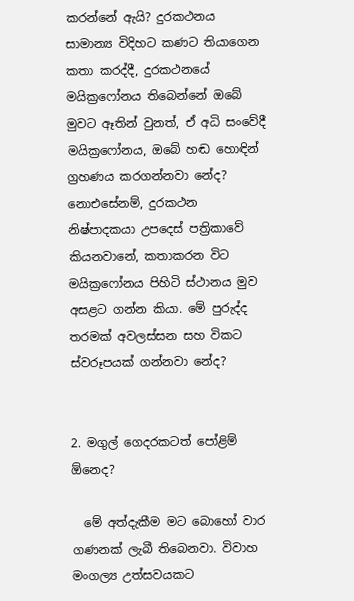කරන්නේ ඇයි? දුරකථනය සාමාන්‍ය විදිහට කණට තියාගෙන කතා කරද්දී, දුරකථනයේ මයික්‍රෆෝනය තිබෙන්නේ ඔබේ මුවට ඈතින් වුනත්, ඒ අධි සංවේදී මයික්‍රෆෝනය, ඔබේ හඬ හොඳින් ග්‍රහණය කරගන්නවා නේද? නොඑසේනම්, දුරකථන නිෂ්පාදකයා උපදෙස් පත්‍රිකාවේ කියනවානේ, කතාකරන විට මයික්‍රෆෝනය පිහිටි ස්ථානය මුව අසළට ගන්න කියා. මේ පුරුද්ද තරමක් අවලස්සන සහ විකට ස්වරූපයක් ගන්නවා නේද?


2. මගුල් ගෙදරකටත් පෝළිම් ඕනෙද?

  මේ අත්දැකීම මට බොහෝ වාර ගණනක් ලැබී තිබෙනවා. විවාහ මංගල්‍ය උත්සවයකට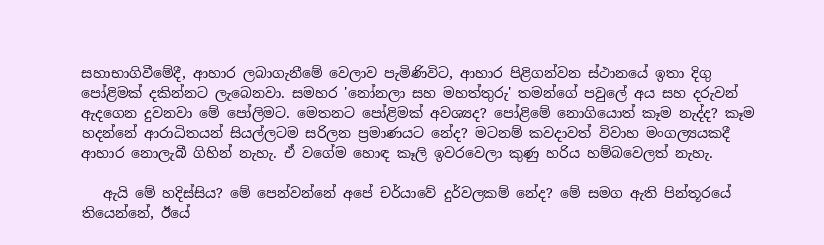සහාභාගිවීමේදී, ආහාර ලබාගැනීමේ වෙලාව පැමිණිවිට, ආහාර පිළිගන්වන ස්ථානයේ ඉතා දිගු පෝළිමක් දකින්නට ලැබෙනවා. සමහර 'නෝනලා සහ මහත්තුරු' තමන්ගේ පවුලේ අය සහ දරුවන් ඇදගෙන දුවනවා මේ පෝලිමට. මෙතනට පෝළිමක් අවශ්‍යද? පෝළිමේ නොගියොත් කෑම නැද්ද? කෑම හදන්නේ ආරාධිතයන් සියල්ලටම සරිලන ප්‍රමාණයට නේද? මටනම් කවදාවත් විවාහ මංගල්‍යයකදී ආහාර නොලැබී ගිහින් නැහැ. ඒ වගේම හොඳ කෑලි ඉවරවෙලා කුණු හරිය හම්බවෙලත් නැහැ.

   ඇයි මේ හදිස්සිය? මේ පෙන්වන්නේ අපේ චර්යාවේ දුර්වලකම් නේද? මේ සමග ඇති පින්තූරයේ තියෙන්නේ, ඊයේ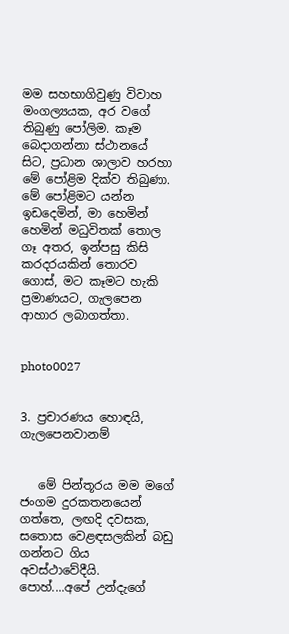මම සහභාගිවුණු විවාහ මංගල්‍යයක, අර වගේ තිබුණු පෝලිම. කෑම බෙදාගන්නා ස්ථානයේ සිට, ප්‍රධාන ශාලාව හරහා මේ පෝළිම දික්ව තිබුණා. මේ පෝළිමට යන්න ඉඩදෙමින්, මා හෙමින් හෙමින් මධුවිතක් තොල ගෑ අතර, ඉන්පසු කිසි කරදරයකින් තොරව ගොස්, මට කෑමට හැකි ප්‍රමාණයට, ගැලපෙන ආහාර ලබාගත්තා.


photo0027


3. ප්‍රචාරණය හොඳයි, ගැලපෙනවානම්


   මේ පින්තූරය මම මගේ ජංගම දුරකතනයෙන් ගත්තෙ, ලඟදි දවසක, සතොස වෙළඳසලකින් බඩු ගන්නට ගිය අවස්ථාවේදීයි. පොහ්....අපේ උන්දැගේ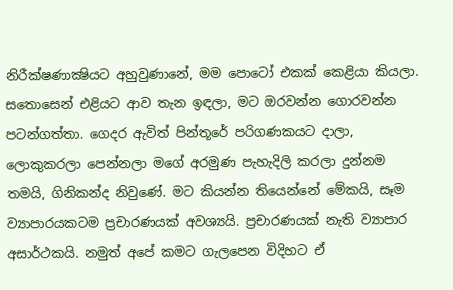නිරීක්ෂණාක්‍ෂියට අහුවුණානේ, මම පොටෝ එකක් කෙළියා කියලා. සතොසෙන් එළියට ආව තැන ඉඳලා, මට ඔරවන්න ගොරවන්න පටන්ගත්තා. ගෙදර ඇවිත් පින්තූරේ පරිගණකයට දාලා, ලොකුකරලා පෙන්නලා මගේ අරමුණ පැහැදිලි කරලා දුන්නම තමයි, ගිනිකන්ද නිවුණේ. මට කියන්න තියෙන්නේ මේකයි, සෑම ව්‍යාපාරයකටම ප්‍රචාරණයක් අවශ්‍යයි. ප්‍රචාරණයක් නැති ව්‍යාපාර අසාර්ථකයි. නමුත් අපේ කමට ගැලපෙන විදිහට ඒ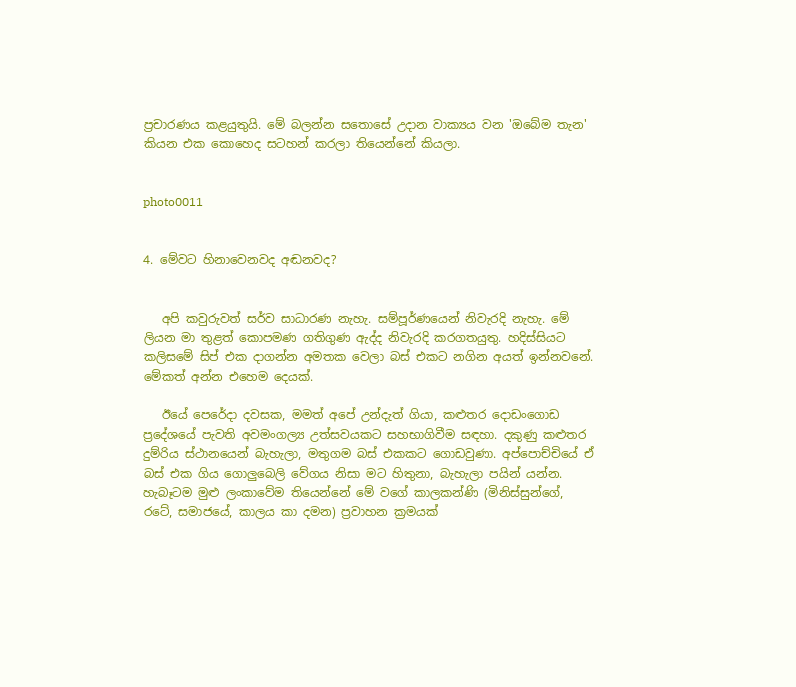ප්‍රචාරණය කළයුතුයි. මේ බලන්න සතොසේ උදාන වාක්‍යය වන 'ඔබේම තැන' කියන එක කොහෙද සටහන් කරලා තියෙන්නේ කියලා.


photo0011


4. මේවට හිනාවෙනවද අඬනවද?


   අපි කවුරුවත් සර්ව සාධාරණ නැහැ. සම්පූර්ණයෙන් නිවැරදි නැහැ. මේ ලියන මා තුළත් කොපමණ ගතිගුණ ඇද්ද නිවැරදි කරගතයුතු. හදිස්සියට කලිසමේ සිප් එක දාගන්න අමතක වෙලා බස් එකට නගින අයත් ඉන්නවනේ. මේකත් අන්න එහෙම දෙයක්.

   ඊයේ පෙරේදා දවසක, මමත් අපේ උන්දැත් ගියා, කළුතර දොඩංගොඩ ප්‍රදේශයේ පැවති අවමංගල්‍ය උත්සවයකට සහභාගිවීම සඳහා. දකුණු කළුතර දුම්රිය ස්ථානයෙන් බැහැලා, මතුගම බස් එකකට ගොඩවුණා. අප්පොච්චියේ ඒ බස් එක ගිය ගොලුබෙලි වේගය නිසා මට හිතුනා, බැහැලා පයින් යන්න. හැබෑටම මුළු ලංකාවේම තියෙන්නේ මේ වගේ කාලකන්ණි (මිනිස්සුන්ගේ, රටේ, සමාජයේ, කාලය කා දමන) ප්‍රවාහන ක්‍රමයක්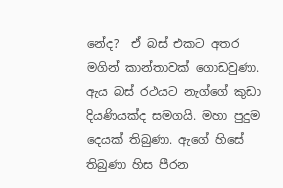නේද?  ඒ බස් එකට අතර මගින් කාන්තාවක් ගොඩවුණා. ඇය බස් රථයට නැග්ගේ කුඩා දියණියක්ද සමගයි. මහා පුදුම දෙයක් තිබුණා. ඇගේ හිසේ තිබුණා හිස පීරන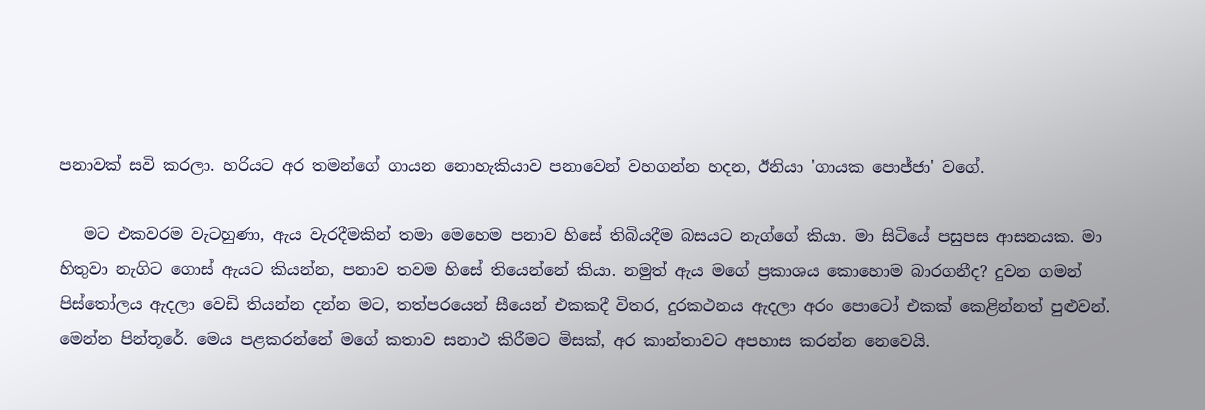පනාවක් සවි කරලා. හරියට අර තමන්ගේ ගායන නොහැකියාව පනාවෙන් වහගන්න හදන, ඊනියා 'ගායක පොජ්ජා' වගේ.

   මට එකවරම වැටහුණා, ඇය වැරදීමකින් තමා මෙහෙම පනාව හිසේ තිබියදීම බසයට නැග්ගේ කියා. මා සිටියේ පසුපස ආසනයක. මා හිතුවා නැගිට ගොස් ඇයට කියන්න, පනාව තවම හිසේ තියෙන්නේ කියා. නමුත් ඇය මගේ ප්‍රකාශය කොහොම බාරගනීද? දුවන ගමන් පිස්තෝලය ඇදලා වෙඩි තියන්න දන්න මට, තත්පරයෙන් සීයෙන් එකකදී විතර, දුරකථනය ඇදලා අරං පොටෝ එකක් කෙළින්නත් පුළුවන්. මෙන්න පින්තූරේ. මෙය පළකරන්නේ මගේ කතාව සනාථ කිරීමට මිසක්, අර කාන්තාවට අපහාස කරන්න නෙවෙයි.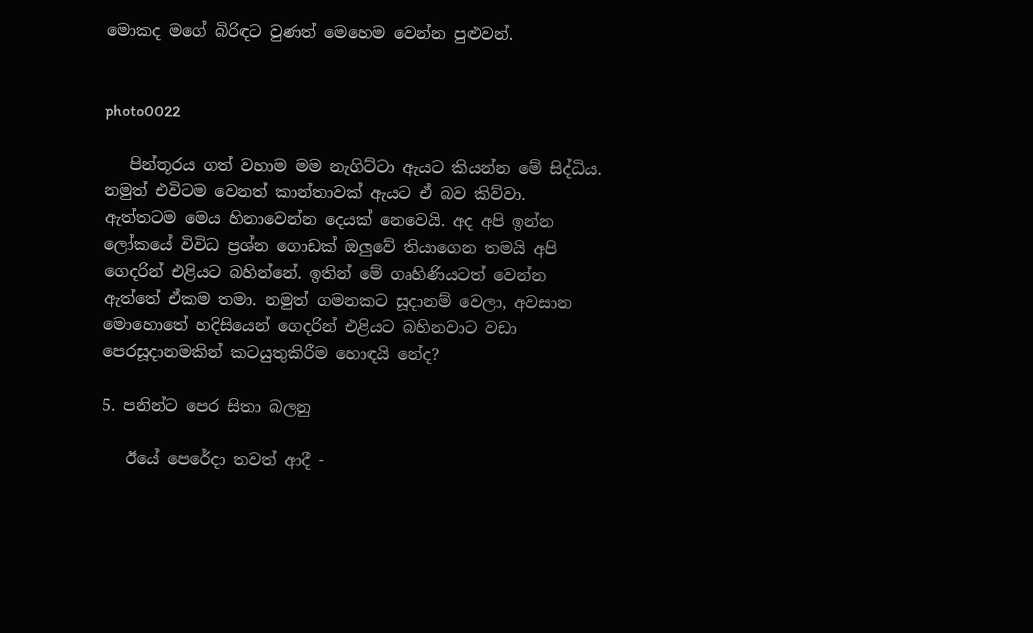මොකද මගේ බිරිඳට වුණත් මෙහෙම වෙන්න පුළුවන්.


photo0022

   පින්තූරය ගත් වහාම මම නැගිට්ටා ඇයට කියන්න මේ සිද්ධිය. නමුත් එවිටම වෙනත් කාන්තාවක් ඇයට ඒ බව කිව්වා. ඇත්තටම මෙය හිනාවෙන්න දෙයක් නෙවෙයි. අද අපි ඉන්න ලෝකයේ විවිධ ප්‍රශ්න ගොඩක් ඔලුවේ තියාගෙන තමයි අපි ගෙදරින් එළියට බහින්නේ. ඉතින් මේ ගෘහිණියටත් වෙන්න ඇත්තේ ඒකම තමා. නමුත් ගමනකට සූදානම් වෙලා, අවසාන මොහොතේ හදිසියෙන් ගෙදරින් එළියට බහිනවාට වඩා පෙරසූදානමකින් කටයුතුකිරීම හොඳයි නේද?

5. පනින්ට පෙර සිතා බලනු

   ඊයේ පෙරේදා තවත් ආදී -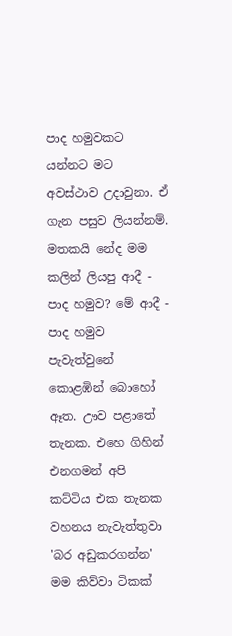පාද හමුවකට යන්නට මට අවස්ථාව උදාවුනා. ඒ ගැන පසුව ලියන්නම්. මතකයි නේද මම කලින් ලියපු ආදී - පාද හමුව? මේ ආදී - පාද හමුව පැවැත්වුනේ කොළඹින් බොහෝ ඈත. ඌව පළාතේ තැනක. එහෙ ගිහින් එනගමන් අපි කට්ටිය එක තැනක වහනය නැවැත්තුවා 'බර අඩුකරගන්න' මම කිව්වා ටිකක්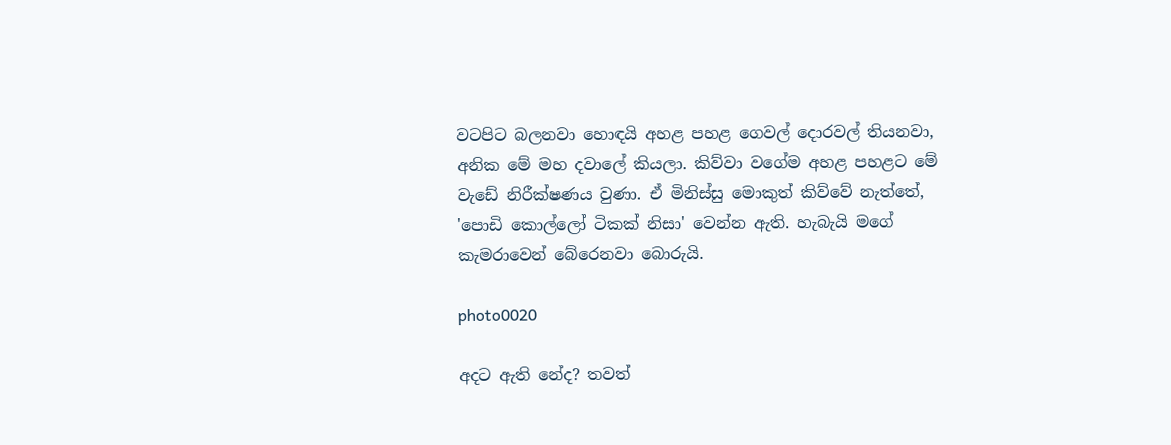වටපිට බලනවා හොඳයි අහළ පහළ ගෙවල් දොරවල් තියනවා, අනික මේ මහ දවාලේ කියලා. කිව්වා වගේම අහළ පහළට මේ වැඩේ නිරීක්ෂණය වුණා. ඒ මිනිස්සු මොකුත් කිව්වේ නැත්තේ, 'පොඩි කොල්ලෝ ටිකක් නිසා' වෙන්න ඇති. හැබැයි මගේ කැමරාවෙන් බේරෙනවා බොරුයි.

photo0020

අදට ඇති නේද? තවත්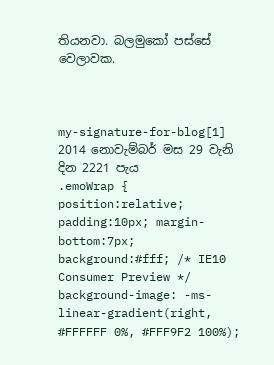තියනවා. බලමුකෝ පස්සේ වෙලාවක.



my-signature-for-blog[1]   2014 නොවැම්බර් මස 29 වැනි දින 2221 පැය
.emoWrap { position:relative; padding:10px; margin-bottom:7px; background:#fff; /* IE10 Consumer Preview */ background-image: -ms-linear-gradient(right, #FFFFFF 0%, #FFF9F2 100%);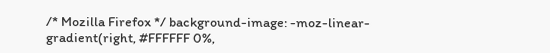/* Mozilla Firefox */ background-image: -moz-linear-gradient(right, #FFFFFF 0%,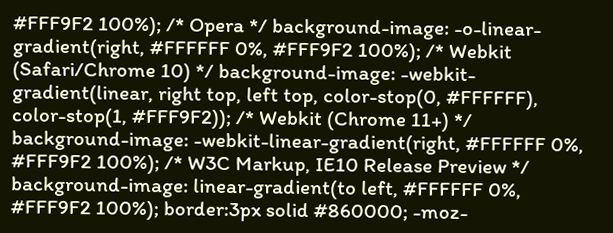#FFF9F2 100%); /* Opera */ background-image: -o-linear-gradient(right, #FFFFFF 0%, #FFF9F2 100%); /* Webkit (Safari/Chrome 10) */ background-image: -webkit-gradient(linear, right top, left top, color-stop(0, #FFFFFF), color-stop(1, #FFF9F2)); /* Webkit (Chrome 11+) */ background-image: -webkit-linear-gradient(right, #FFFFFF 0%, #FFF9F2 100%); /* W3C Markup, IE10 Release Preview */ background-image: linear-gradient(to left, #FFFFFF 0%, #FFF9F2 100%); border:3px solid #860000; -moz-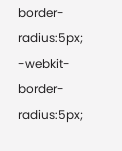border-radius:5px; -webkit-border-radius:5px;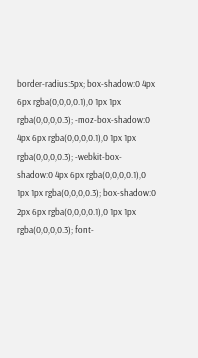border-radius:5px; box-shadow:0 4px 6px rgba(0,0,0,0.1),0 1px 1px rgba(0,0,0,0.3); -moz-box-shadow:0 4px 6px rgba(0,0,0,0.1),0 1px 1px rgba(0,0,0,0.3); -webkit-box-shadow:0 4px 6px rgba(0,0,0,0.1),0 1px 1px rgba(0,0,0,0.3); box-shadow:0 2px 6px rgba(0,0,0,0.1),0 1px 1px rgba(0,0,0,0.3); font-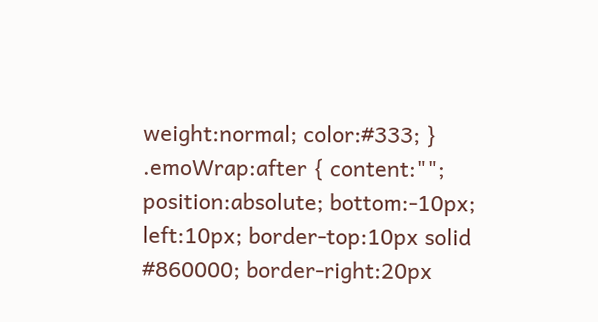weight:normal; color:#333; } .emoWrap:after { content:""; position:absolute; bottom:-10px; left:10px; border-top:10px solid #860000; border-right:20px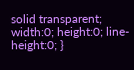solid transparent; width:0; height:0; line-height:0; }